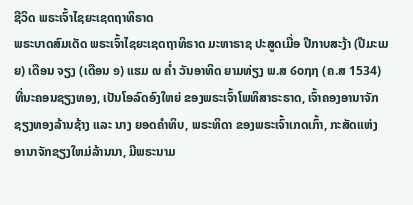ຊີວິດ ພຣະເຈົ້າໄຊຍະເຊດຖາທິຣາດ
ພຣະບາດສົມເດັດ ພຣະເຈົ້າໄຊຍະເຊດຖາທິຣາດ ມະຫາຣາຊ ປະສູດເມື່ອ ປີກາບສະງ້າ (ປີມະເມຍ) ເດືອນ ຈຽງ (ເດືອນ ໑) ແຮມ ໙ ຄ່ຳ ວັນອາທິດ ຍາມທ່ຽງ ພ.ສ ໒໐໗໗ (ຄ.ສ 1534) ທີ່ນະຄອນຊຽງທອງ, ເປັນໂອລົດອົງໃຫຍ່ ຂອງພຣະເຈົ້າໂພທິສາຣະຣາດ, ເຈົ້າຄອງອານາຈັກຊຽງທອງລ້ານຊ້າງ ແລະ ນາງ ຍອດຄຳທິບ, ພຣະທິດາ ຂອງພຣະເຈົ້າເກດເກົ້າ, ກະສັດແຫ່ງ ອານາຈັກຊຽງໃຫມ່ລ້ານນາ, ມີພຣະນາມ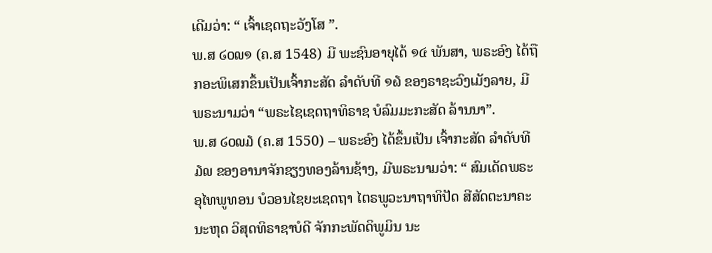ເດີມວ່າ: “ ເຈົ້າເຊດຖະວັງໂສ ”.
ພ.ສ ໒໐໙໑ (ຄ.ສ 1548) ມີ ພະຊົນອາຍຸໄດ້ ໑໔ ພັນສາ, ພຣະອົງ ໄດ້ຖືກອະພິເສກຂຶ້ນເປັນເຈົ້າກະສັດ ລຳດັບທີ ໑໖ ຂອງຣາຊະວົງເມັງລາຍ, ມີ ພຣະນາມວ່າ “ພຣະໄຊເຊດຖາທິຣາຊ ບໍລົມມະກະສັດ ລ້ານນາ”.
ພ.ສ ໒໐໙໓ (ຄ.ສ 1550) – ພຣະອົງ ໄດ້ຂຶ້ນເປັນ ເຈົ້າກະສັດ ລຳດັບທີ ໓໙ ຂອງອານາຈັກຊຽງທອງລ້ານຊ້າງ, ມີພຣະນາມວ່າ: “ ສົມເດັດພຣະອຸໄທພູທອນ ບໍວອນໄຊຍະເຊດຖາ ໄຕຣພູວະນາຖາທິປັດ ສີສັດຕະນາຄະນະຫຸດ ວິສຸດທິຣາຊາບໍດີ ຈັກກະພັດດິພູມິນ ນະ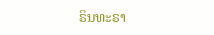ຣິນທະຣາ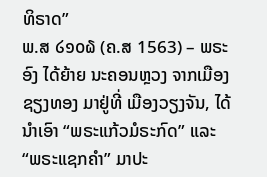ທິຣາດ”
ພ.ສ ໒໑໐໖ (ຄ.ສ 1563) – ພຣະອົງ ໄດ້ຍ້າຍ ນະຄອນຫຼວງ ຈາກເມືອງຊຽງທອງ ມາຢູ່ທີ່ ເມືອງວຽງຈັນ, ໄດ້ນຳເອົາ “ພຣະແກ້ວມໍຣະກົດ” ແລະ “ພຣະແຊກຄຳ” ມາປະ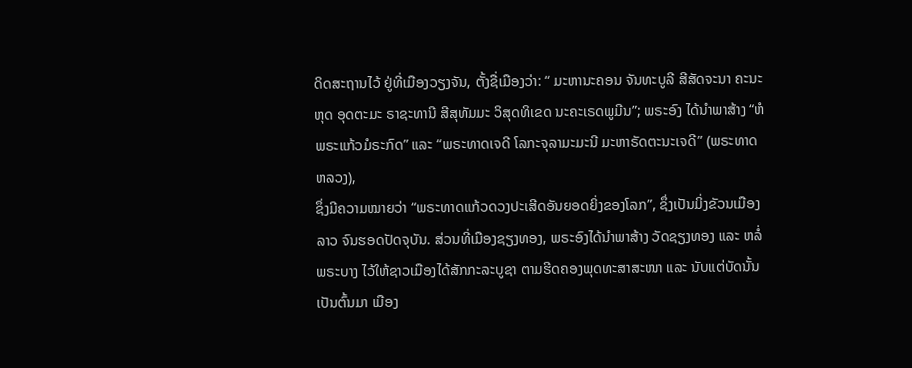ດິດສະຖານໄວ້ ຢູ່ທີ່ເມືອງວຽງຈັນ, ຕັ້ງຊື່ເມືອງວ່າ: “ ມະຫານະຄອນ ຈັນທະບູລີ ສີສັດຈະນາ ຄະນະຫຸດ ອຸດຕະມະ ຣາຊະທານີ ສີສຸທັມມະ ວິສຸດທິເຂດ ນະຄະເຣດພູມີນ”; ພຣະອົງ ໄດ້ນຳພາສ້າງ “ຫໍພຣະແກ້ວມໍຣະກົດ” ແລະ “ພຣະທາດເຈດີ ໂລກະຈຸລາມະມະນີ ມະຫາຣັດຕະນະເຈດີ” (ພຣະທາດຫລວງ),
ຊຶ່ງມີຄວາມໝາຍວ່າ “ພຣະທາດແກ້ວດວງປະເສີດອັນຍອດຍິ່ງຂອງໂລກ”, ຊຶ່ງເປັນມິ່ງຂັວນເມືອງລາວ ຈົນຮອດປັດຈຸບັນ. ສ່ວນທີ່ເມືອງຊຽງທອງ, ພຣະອົງໄດ້ນຳພາສ້າງ ວັດຊຽງທອງ ແລະ ຫລໍ່ພຣະບາງ ໄວ້ໃຫ້ຊາວເມືອງໄດ້ສັກກະລະບູຊາ ຕາມຮີດຄອງພຸດທະສາສະໜາ ແລະ ນັບແຕ່ບັດນັ້ນ ເປັນຕົ້ນມາ ເມືອງ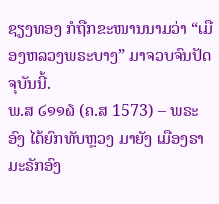ຊຽງທອງ ກໍຖືກຂະໜານນາມວ່າ “ເມືອງຫລວງພຣະບາງ” ມາຈວບຈົນປັດຈຸບັນນີ້.
ພ.ສ ໒໑໑໖ (ຄ.ສ 1573) – ພຣະອົງ ໄດ້ຍົກທັບຫຼວງ ມາຍັງ ເມືອງຣາມະຣັກອົງ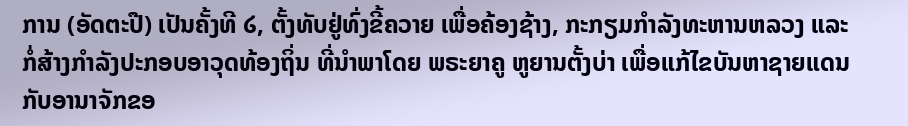ການ (ອັດຕະປື) ເປັນຄັ້ງທີ ໒, ຕັ້ງທັບຢູ່ທົ່ງຂີ້ຄວາຍ ເພື່ອຄ້ອງຊ້າງ, ກະກຽມກຳລັງທະຫານຫລວງ ແລະ ກໍ່ສ້າງກຳລັງປະກອບອາວຸດທ້ອງຖິ່ນ ທີ່ນຳພາໂດຍ ພຣະຍາຄູ ຫູຍານຕັ້ງບ່າ ເພື່ອແກ້ໄຂບັນຫາຊາຍແດນ ກັບອານາຈັກຂອ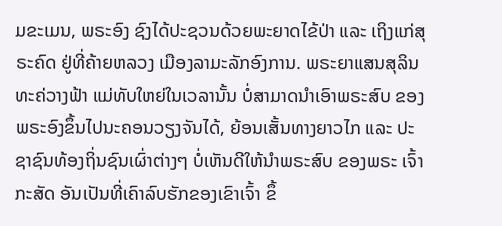ມຂະເມນ, ພຣະອົງ ຊົງໄດ້ປະຊວນດ້ວຍພະຍາດໄຂ້ປ່າ ແລະ ເຖິງແກ່ສຸຣະຄົດ ຢູ່ທີ່ຄ້າຍຫລວງ ເມືອງລາມະລັກອົງການ. ພຣະຍາແສນສຸລິນທະຄ່ວາງຟ້າ ແມ່ທັບໃຫຍ່ໃນເວລານັ້ນ ບໍ່ສາມາດນຳເອົາພຣະສົບ ຂອງພຣະອົງຂຶ້ນໄປນະຄອນວຽງຈັນໄດ້, ຍ້ອນເສັ້ນທາງຍາວໄກ ແລະ ປະຊາຊົນທ້ອງຖິ່ນຊົນເຜົ່າຕ່າງໆ ບໍ່ເຫັນດີໃຫ້ນຳພຣະສົບ ຂອງພຣະ ເຈົ້າກະສັດ ອັນເປັນທີ່ເຄົາລົບຮັກຂອງເຂົາເຈົ້າ ຂຶ້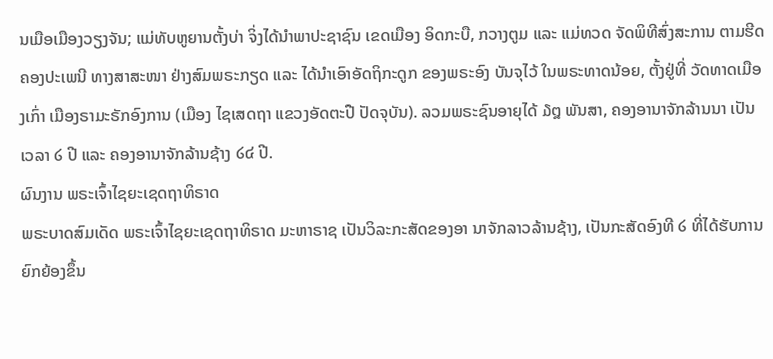ນເມືອເມືອງວຽງຈັນ; ແມ່ທັບຫູຍານຕັ້ງບ່າ ຈິ່ງໄດ້ນຳພາປະຊາຊົນ ເຂດເມືອງ ອິດກະບື, ກວາງຕູມ ແລະ ແມ່ທວດ ຈັດພິທີສົ່ງສະການ ຕາມຮີດຄອງປະເພນີ ທາງສາສະໜາ ຢ່າງສົມພຣະກຽດ ແລະ ໄດ້ນຳເອົາອັດຖິກະດູກ ຂອງພຣະອົງ ບັນຈຸໄວ້ ໃນພຣະທາດນ້ອຍ, ຕັ້ງຢູ່ທີ່ ວັດທາດເມືອງເກົ່າ ເມືອງຣາມະຣັກອົງການ (ເມືອງ ໄຊເສດຖາ ແຂວງອັດຕະປື ປັດຈຸບັນ). ລວມພຣະຊົນອາຍຸໄດ້ ໓໘ ພັນສາ, ຄອງອານາຈັກລ້ານນາ ເປັນເວລາ ໒ ປີ ແລະ ຄອງອານາຈັກລ້ານຊ້າງ ໒໔ ປີ.
ຜົນງານ ພຣະເຈົ້າໄຊຍະເຊດຖາທິຣາດ
ພຣະບາດສົມເດັດ ພຣະເຈົ້າໄຊຍະເຊດຖາທິຣາດ ມະຫາຣາຊ ເປັນວິລະກະສັດຂອງອາ ນາຈັກລາວລ້ານຊ້າງ, ເປັນກະສັດອົງທີ ໒ ທີ່ໄດ້ຮັບການຍົກຍ້ອງຂຶ້ນ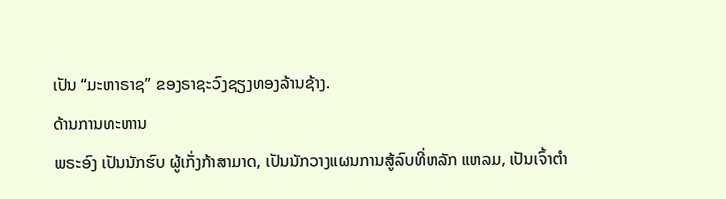ເປັນ “ມະຫາຣາຊ” ຂອງຣາຊະວົງຊຽງທອງລ້ານຊ້າງ.
ດ້ານການທະຫານ
ພຣະອົງ ເປັນນັກຮົບ ຜູ້ເກັ່ງກ້າສາມາດ, ເປັນນັກວາງແຜນການສູ້ລົບທີ່ຫລັກ ແຫລມ, ເປັນເຈົ້າຕຳ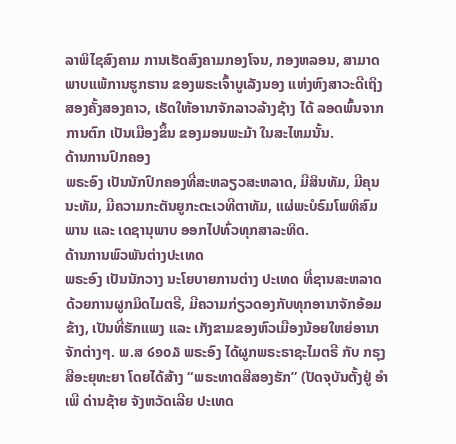ລາພິໄຊສົງຄາມ ການເຮັດສົງຄາມກອງໂຈນ, ກອງຫລອນ, ສາມາດພາບແພ້ການຮູກຮານ ຂອງພຣະເຈົ້າບູເລັງນອງ ແຫ່ງຫົງສາວະດີເຖິງສອງຄັ້ງສອງຄາວ, ເຮັດໃຫ້ອານາຈັກລາວລ້າງຊ້າງ ໄດ້ ລອດພົ້ນຈາກການຕົກ ເປັນເມືອງຂຶ້ນ ຂອງມອນພະມ້າ ໃນສະໄຫມນັ້ນ.
ດ້ານການປົກຄອງ
ພຣະອົງ ເປັນນັກປົກຄອງທີ່ສະຫລຽວສະຫລາດ, ມີສິນທັມ, ມີຄຸນນະທັມ, ມີຄວາມກະຕັນຍູກະຕະເວທີຕາທັມ, ແຜ່ພະບໍຣົມໂພທິສົມພານ ແລະ ເດຊານຸພາບ ອອກໄປທົ່ວທຸກສາລະທິດ.
ດ້ານການພົວພັນຕ່າງປະເທດ
ພຣະອົງ ເປັນນັກວາງ ນະໂຍບາຍການຕ່າງ ປະເທດ ທີ່ຊານສະຫລາດ ດ້ວຍການຜູກມິດໄມຕຣີ, ມີຄວາມກ່ຽວດອງກັບທຸກອານາຈັກອ້ອມຂ້າງ, ເປັນທີ່ຮັກແພງ ແລະ ເກັງຂາມຂອງຫົວເມືອງນ້ອຍໃຫຍ່ອານາຈັກຕ່າງໆ. ພ.ສ ໒໑໐໓ ພຣະອົງ ໄດ້ຜູກພຣະຣາຊະໄມຕຣີ ກັບ ກຣຸງສີອະຍຸທະຍາ ໂດຍໄດ້ສ້າງ “ພຣະທາດສີສອງຮັກ” (ປັດຈຸບັນຕັ້ງຢູ່ ອຳເພີ ດ່ານຊ້າຍ ຈັງຫວັດເລີຍ ປະເທດ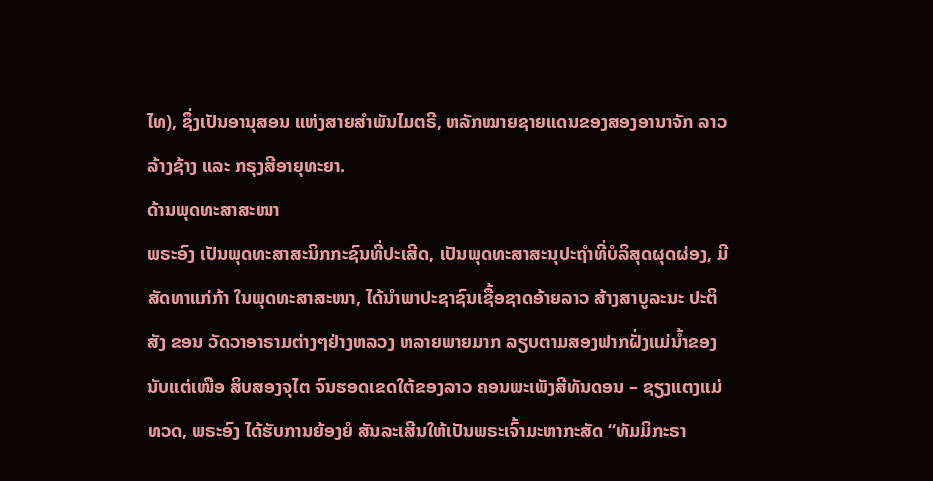ໄທ), ຊຶ່ງເປັນອານຸສອນ ແຫ່ງສາຍສຳພັນໄມຕຣີ, ຫລັກໝາຍຊາຍແດນຂອງສອງອານາຈັກ ລາວລ້າງຊ້າງ ແລະ ກຣຸງສີອາຍຸທະຍາ.
ດ້ານພຸດທະສາສະໜາ
ພຣະອົງ ເປັນພຸດທະສາສະນິກກະຊົນທີ່ປະເສີດ, ເປັນພຸດທະສາສະນຸປະຖຳທີ່ບໍລິສຸດຜຸດຜ່ອງ, ມີສັດທາແກ່ກ້າ ໃນພຸດທະສາສະໜາ, ໄດ້ນຳພາປະຊາຊົນເຊື້ອຊາດອ້າຍລາວ ສ້າງສາບູລະນະ ປະຕິສັງ ຂອນ ວັດວາອາຣາມຕ່າງໆຢ່າງຫລວງ ຫລາຍພາຍມາກ ລຽບຕາມສອງຟາກຝັ່ງແມ່ນ້ຳຂອງ ນັບແຕ່ເໜືອ ສິບສອງຈຸໄຕ ຈົນຮອດເຂດໃຕ້ຂອງລາວ ຄອນພະເພັງສີທັນດອນ – ຊຽງແຕງແມ່ທວດ, ພຣະອົງ ໄດ້ຮັບການຍ້ອງຍໍ ສັນລະເສີນໃຫ້ເປັນພຣະເຈົ້າມະຫາກະສັດ “ທັມມິກະຣາ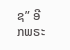ຊ” ອີກພຣະ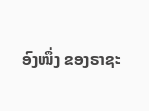ອົງໜຶ່ງ ຂອງຣາຊະ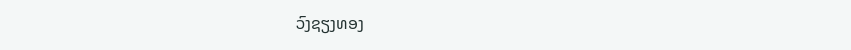ວົງຊຽງທອງ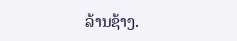ລ້ານຊ້າງ.